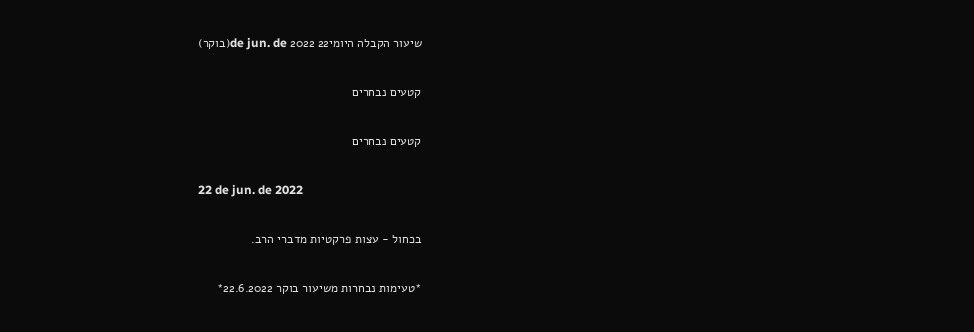שיעור הקבלה היומי22 de jun. de 2022(בוקר)

קטעים נבחרים

קטעים נבחרים

22 de jun. de 2022

בכחול - עצות פרקטיות מדברי הרב.

*טעימות נבחרות משיעור בוקר 22.6.2022*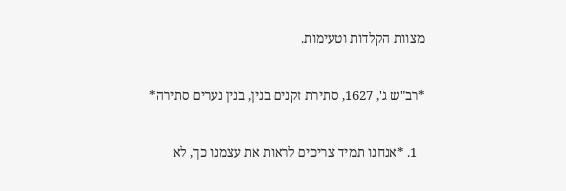מצוות הקלדות וטעימות.

*רב"ש ג', 1627, סתירת זקנים בנין, בנין נערים סתירה*

  1. *אנחנו תמיד צריכים לראות את עצמנו כך, לא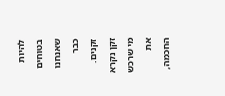להיות בטוחים שאנחנו כבר זקנים. זקן נקרא מי שרכש את החכמה,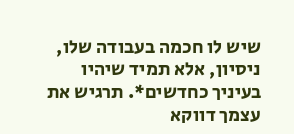שיש לו חכמה בעבודה שלו, ניסיון, אלא תמיד שיהיו בעיניך כחדשים*. תרגיש את עצמך דווקא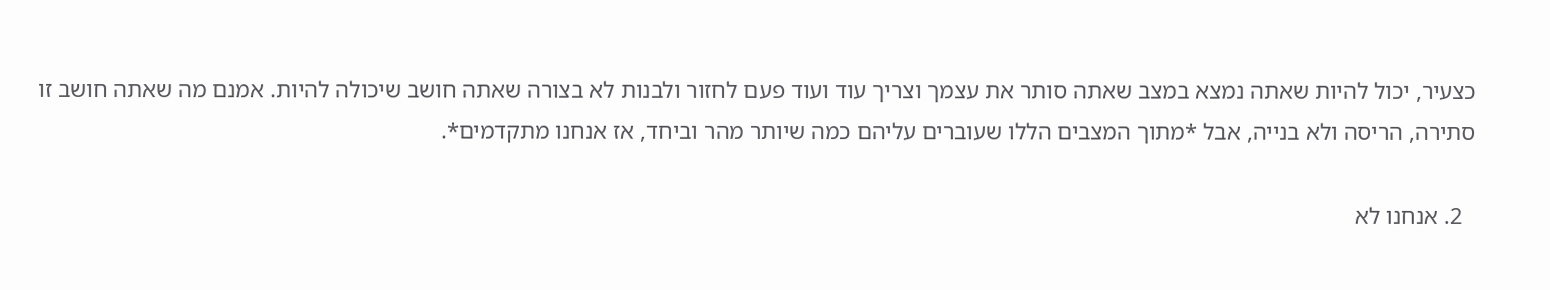כצעיר, יכול להיות שאתה נמצא במצב שאתה סותר את עצמך וצריך עוד ועוד פעם לחזור ולבנות לא בצורה שאתה חושב שיכולה להיות. אמנם מה שאתה חושב זו סתירה, הריסה ולא בנייה, אבל *מתוך המצבים הללו שעוברים עליהם כמה שיותר מהר וביחד, אז אנחנו מתקדמים*.

  2. אנחנו לא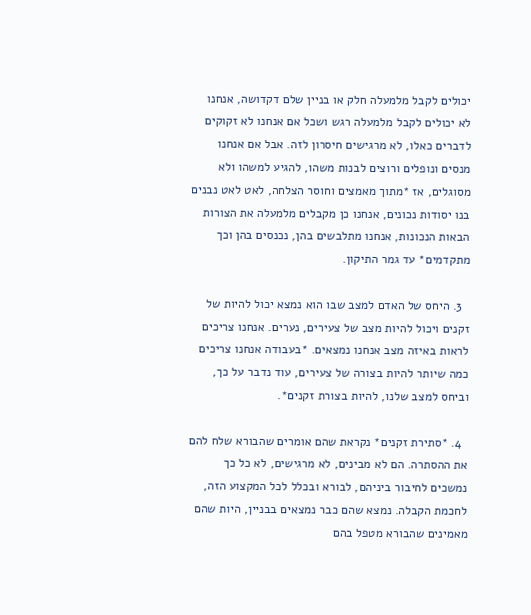יכולים לקבל מלמעלה חלק או בניין שלם דקדושה, אנחנו לא יכולים לקבל מלמעלה רגש ושכל אם אנחנו לא זקוקים לדברים כאלו, לא מרגישים חיסרון לזה. אבל אם אנחנו מנסים ונופלים ורוצים לבנות משהו, להגיע למשהו ולא מסוגלים, אז *מתוך מאמצים וחוסר הצלחה, לאט לאט נבנים בנו יסודות נכונים, אנחנו כן מקבלים מלמעלה את הצורות הבאות הנכונות, אנחנו מתלבשים בהן, נכנסים בהן וכך מתקדמים* עד גמר התיקון.

  3. היחס של האדם למצב שבו הוא נמצא יכול להיות של זקנים ויכול להיות מצב של צעירים, נערים. אנחנו צריכים לראות באיזה מצב אנחנו נמצאים. *בעבודה אנחנו צריכים כמה שיותר להיות בצורה של צעירים, עוד נדבר על כך, וביחס למצב שלנו, להיות בצורת זקנים*.

  4. *סתירת זקנים* נקראת שהם אומרים שהבורא שלח להם את ההסתרה. הם לא מבינים, לא מרגישים, לא כל כך נמשכים לחיבור ביניהם, לבורא ובכלל לכל המקצוע הזה, לחכמת הקבלה. נמצא שהם כבר נמצאים בבניין, היות שהם מאמינים שהבורא מטפל בהם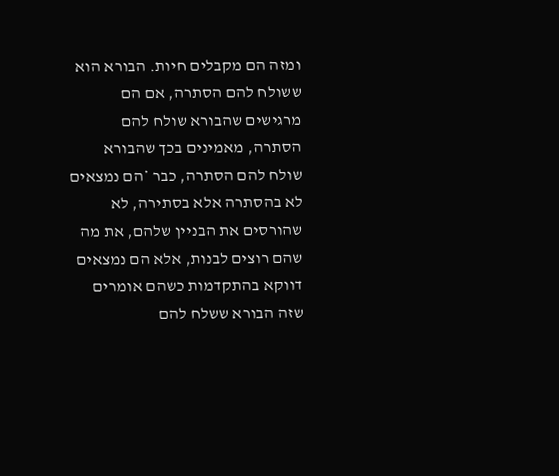ומזה הם מקבלים חיות. הבורא הוא ששולח להם הסתרה, אם הם מרגישים שהבורא שולח להם הסתרה, מאמינים בכך שהבורא שולח להם הסתרה, כבר *הם נמצאים לא בהסתרה אלא בסתירה, לא שהורסים את הבניין שלהם, את מה שהם רוצים לבנות, אלא הם נמצאים דווקא בהתקדמות כשהם אומרים שזה הבורא ששלח להם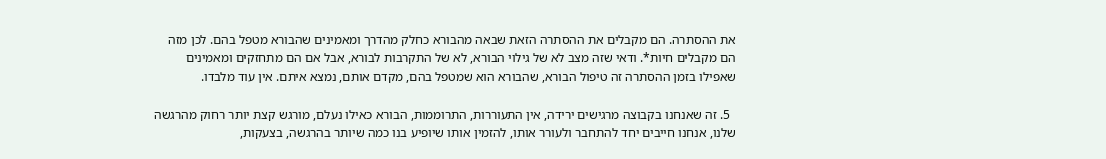את ההסתרה. הם מקבלים את ההסתרה הזאת שבאה מהבורא כחלק מהדרך ומאמינים שהבורא מטפל בהם. לכן מזה הם מקבלים חיות*. ודאי שזה מצב לא של גילוי הבורא, לא של התקרבות לבורא, אבל אם הם מתחזקים ומאמינים שאפילו בזמן ההסתרה זה טיפול הבורא, שהבורא הוא שמטפל בהם, מקדם אותם, נמצא איתם. אין עוד מלבדו.

  5. זה שאנחנו בקבוצה מרגישים ירידה, אין התעוררות, התרוממות, הבורא כאילו נעלם, מורגש קצת יותר רחוק מהרגשה שלנו, אנחנו חייבים יחד להתחבר ולעורר אותו, להזמין אותו שיופיע בנו כמה שיותר בהרגשה, בצעקות,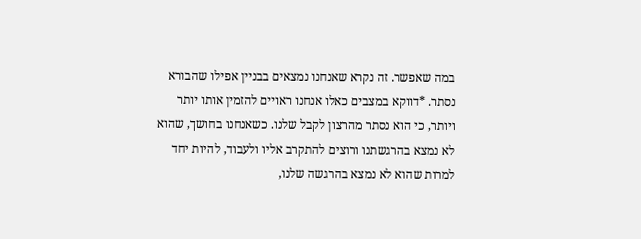במה שאפשר. זה נקרא שאנחנו נמצאים בבניין אפילו שהבורא נסתר. *דווקא במצבים כאלו אנחנו ראויים להזמין אותו יותר ויותר, כי הוא נסתר מהרצון לקבל שלנו. כשאנחנו בחושך, שהוא לא נמצא בהרגשתנו ורוצים להתקרב אליו ולעבוד, להיות יחד למרות שהוא לא נמצא בהרגשה שלנו,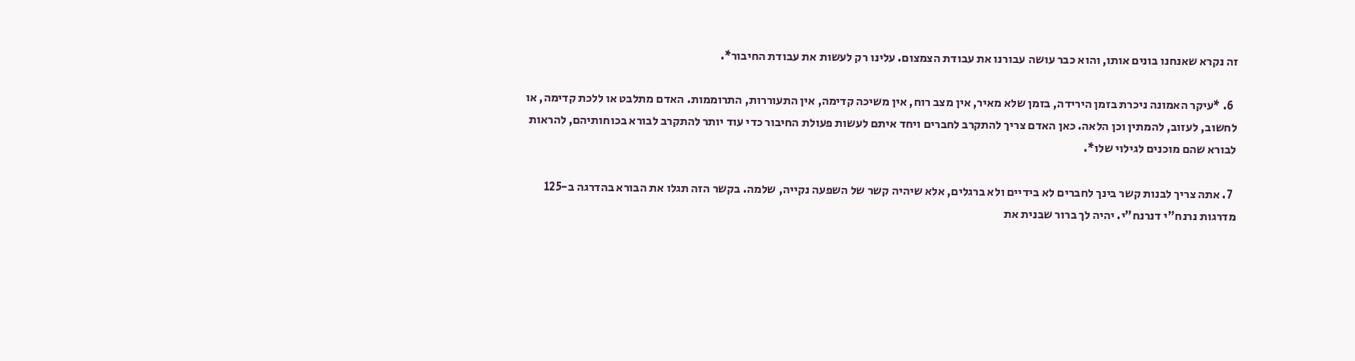זה נקרא שאנחנו בונים אותו, והוא כבר עושה עבורנו את עבודת הצמצום. עלינו רק לעשות את עבודת החיבור*.

  6. *עיקר האמונה ניכרת בזמן הירידה, בזמן שלא מאיר, אין מצב רוח, אין משיכה קדימה, אין התעוררות, התרוממות. האדם מתלבט או ללכת קדימה, או לחשוב, לעזוב, להמתין וכן הלאה. כאן האדם צריך להתקרב לחברים ויחד איתם לעשות פעולת החיבור כדי עוד יותר להתקרב לבורא בכוחותיהם, להראות לבורא שהם מוכנים לגילוי שלו*.

  7. אתה צריך לבנות קשר בינך לחברים לא בידיים ולא ברגלים, אלא שיהיה קשר של השפעה נקייה, שלמה. בקשר הזה תגלו את הבורא בהדרגה ב-125 מדרגות נרנח"י דנרנח"י. יהיה לך ברור שבנית את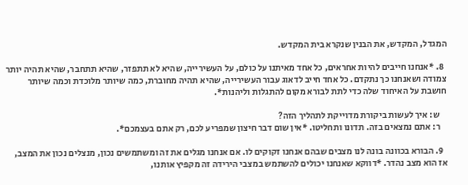המגדל, המקדש, את הבנין שנקרא בית המקדש.

  8. *אנחנו חייבים להיות אחראים, כל אחד מאיתנו על כולם, על העשירייה, שהיא לא תתפזר, שהיא תתחבר, שהיא תהיה יותר צמודה ושאנחנו כך נתקדם. כל אחד חייב לדאוג עבור העשירייה, שהיא תהיה מחוברת, כמה שיותר מלוכדת וכמה שיותר חושבת על האיחוד שלה כדי לתת לבורא מקום להתגלות וליהנות*.

    ש: איך לעשות ביקורת מדוייקת לתהליך הזה?
    ר: אתם נמצאים בזה. תדונו ותחליטו. *אין שום דבר חיצון שמפריע לכם, רק אתם בעצמכם*.

  9. הבורא בכוונה בונה לנו מצבים שבהם אנחנו זקוקים לו. אם אנחנו מגלים את זה ומשתמשים נכון, מנצלים נכון את המצב, אז הוא מצב נהדר. *דווקא שאנחנו יכולים להשתמש במצבי הירידה זה מקפיץ אותנו,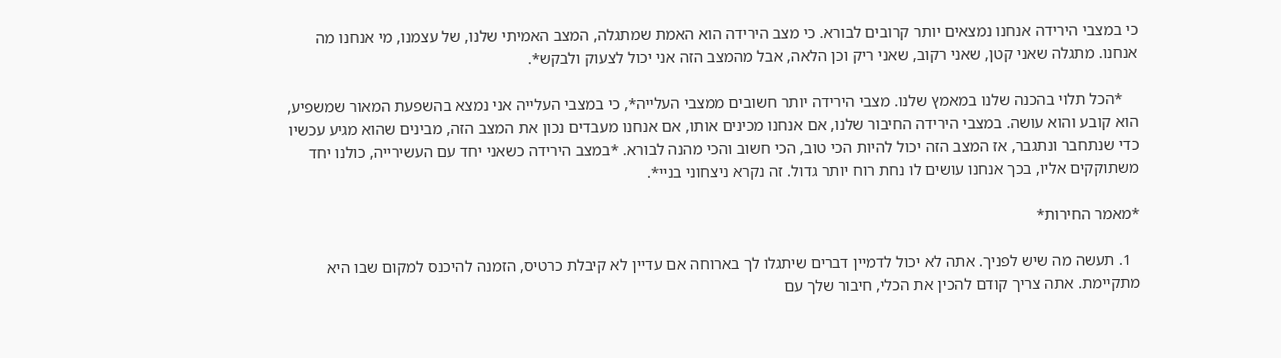כי במצבי הירידה אנחנו נמצאים יותר קרובים לבורא. כי מצב הירידה הוא האמת שמתגלה, המצב האמיתי שלנו, של עצמנו, מי אנחנו מה אנחנו. מתגלה שאני קטן, שאני רקוב, שאני ריק וכן הלאה, אבל מהמצב הזה אני יכול לצעוק ולבקש*.

    *הכל תלוי בהכנה שלנו במאמץ שלנו. מצבי הירידה יותר חשובים ממצבי העלייה*, כי במצבי העלייה אני נמצא בהשפעת המאור שמשפיע, הוא קובע והוא עושה. במצבי הירידה החיבור שלנו, אם אנחנו מכינים אותו, אם אנחנו מעבדים נכון את המצב הזה, מבינים שהוא מגיע עכשיו כדי שנתחבר ונתגבר, אז המצב הזה יכול להיות הכי טוב, הכי חשוב והכי מהנה לבורא. *במצב הירידה כשאני יחד עם העשירייה, כולנו יחד משתוקקים אליו, בכך אנחנו עושים לו נחת רוח יותר גדול. זה נקרא ניצחוני בניי*.

*מאמר החירות*

  1. תעשה מה שיש לפניך. אתה לא יכול לדמיין דברים שיתגלו לך בארוחה אם עדיין לא קיבלת כרטיס, הזמנה להיכנס למקום שבו היא מתקיימת. אתה צריך קודם להכין את הכלי, חיבור שלך עם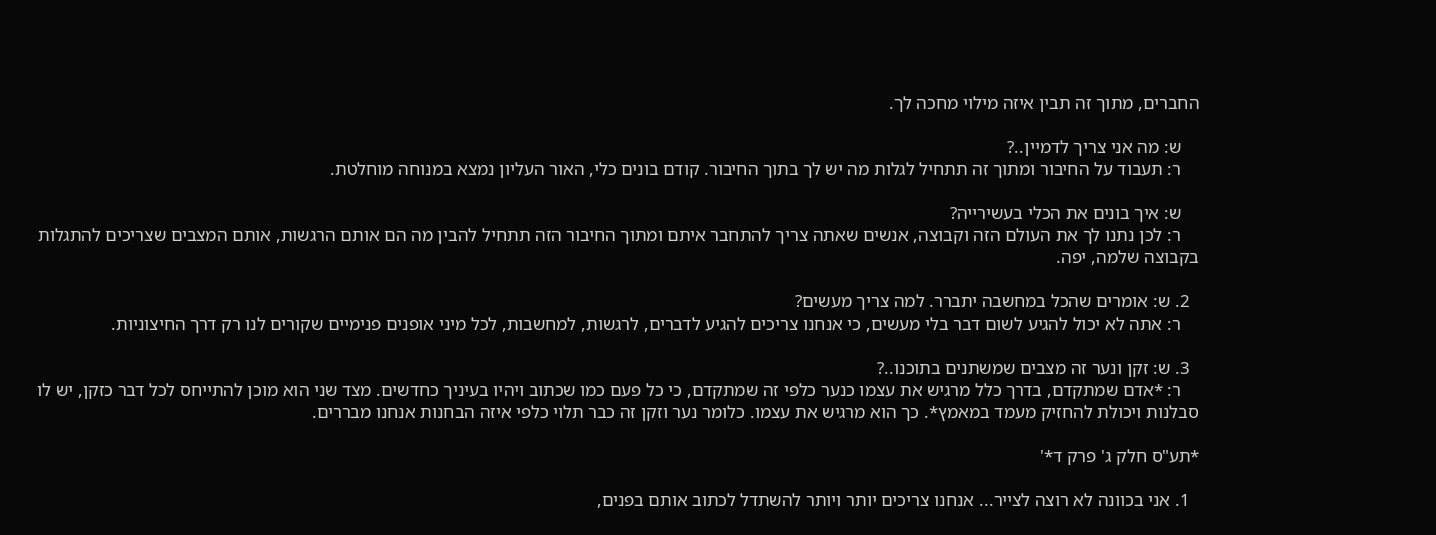החברים, מתוך זה תבין איזה מילוי מחכה לך.

    ש: מה אני צריך לדמיין..?
    ר: תעבוד על החיבור ומתוך זה תתחיל לגלות מה יש לך בתוך החיבור. קודם בונים כלי, האור העליון נמצא במנוחה מוחלטת.

    ש: איך בונים את הכלי בעשירייה?
    ר: לכן נתנו לך את העולם הזה וקבוצה, אנשים שאתה צריך להתחבר איתם ומתוך החיבור הזה תתחיל להבין מה הם אותם הרגשות, אותם המצבים שצריכים להתגלות בקבוצה שלמה, יפה.

  2. ש: אומרים שהכל במחשבה יתברר. למה צריך מעשים?
    ר: אתה לא יכול להגיע לשום דבר בלי מעשים, כי אנחנו צריכים להגיע לדברים, לרגשות, למחשבות, לכל מיני אופנים פנימיים שקורים לנו רק דרך החיצוניות.

  3. ש: זקן ונער זה מצבים שמשתנים בתוכנו..?
    ר: *אדם שמתקדם, בדרך כלל מרגיש את עצמו כנער כלפי זה שמתקדם, כי כל פעם כמו שכתוב ויהיו בעיניך כחדשים. מצד שני הוא מוכן להתייחס לכל דבר כזקן, יש לו סבלנות ויכולת להחזיק מעמד במאמץ*. כך הוא מרגיש את עצמו. כלומר נער וזקן זה כבר תלוי כלפי איזה הבחנות אנחנו מבררים.

*תע"ס חלק ג' פרק ד*'

  1. אני בכוונה לא רוצה לצייר... אנחנו צריכים יותר ויותר להשתדל לכתוב אותם בפנים,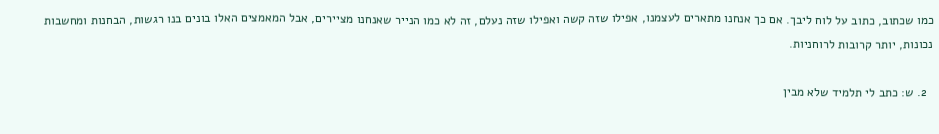כמו שכתוב, כתוב על לוח ליבך. אם כך אנחנו מתארים לעצמנו, אפילו שזה קשה ואפילו שזה נעלם, זה לא כמו הנייר שאנחנו מציירים, אבל המאמצים האלו בונים בנו רגשות, הבחנות ומחשבות נכונות, יותר קרובות לרוחניות.

  2. ש: כתב לי תלמיד שלא מבין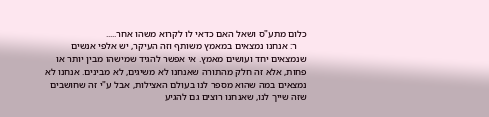כלום מתע"ס ושאל האם כדאי לו לקרוא משהו אחר.....
    ר: אנחנו נמצאים במאמץ משותף וזה העיקר, יש אלפי אנשים שנמצאים יחד ועושים מאמץ. אי אפשר להגיד שמישהו מבין יותר או פחות, אלא זה חלק מהתורה שאנחנו לא משיגים, לא מבינים. אנחנו לא נמצאים במה שהוא מספר לנו בעולם האצילות, אבל ע"י זה שחושבים שזה שייך לנו, שאנחנו רוצים גם להגיע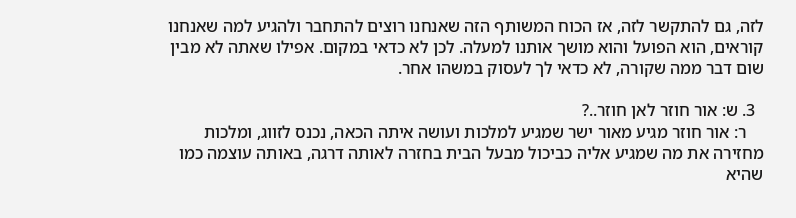לזה, גם להתקשר לזה, אז הכוח המשותף הזה שאנחנו רוצים להתחבר ולהגיע למה שאנחנו קוראים, הוא הפועל והוא מושך אותנו למעלה. לכן לא כדאי במקום. אפילו שאתה לא מבין שום דבר ממה שקורה, לא כדאי לך לעסוק במשהו אחר.

  3. ש: אור חוזר לאן חוזר..?
    ר: אור חוזר מגיע מאור ישר שמגיע למלכות ועושה איתה הכאה, נכנס לזווג, ומלכות מחזירה את מה שמגיע אליה כביכול מבעל הבית בחזרה לאותה דרגה, באותה עוצמה כמו שהיא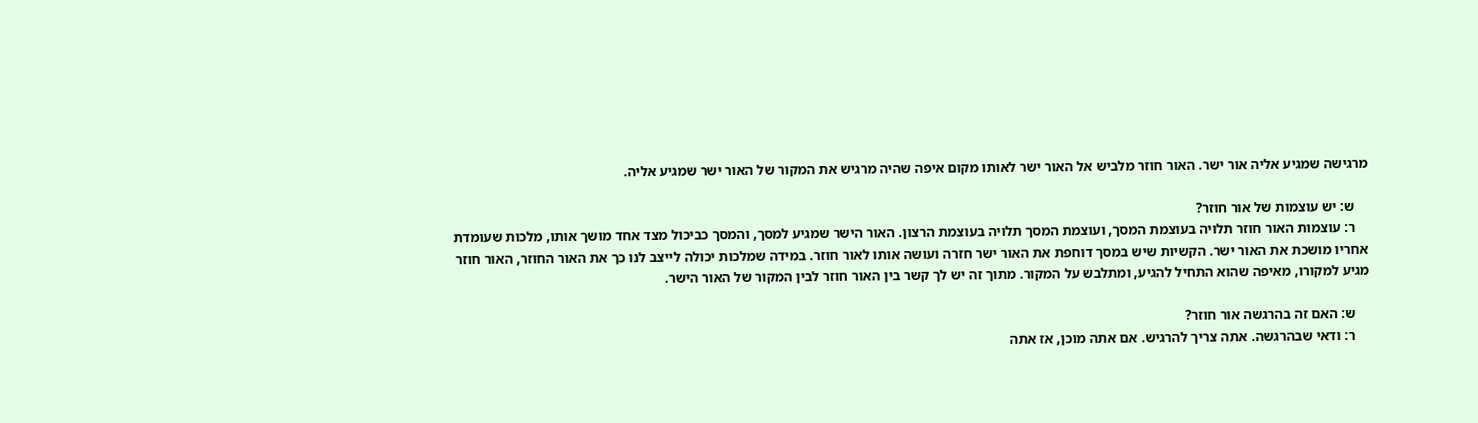מרגישה שמגיע אליה אור ישר. האור חוזר מלביש אל האור ישר לאותו מקום איפה שהיה מרגיש את המקור של האור ישר שמגיע אליה.

    ש: יש עוצמות של אור חוזר?
    ר: עוצמות האור חוזר תלויה בעוצמת המסך, ועוצמת המסך תלויה בעוצמת הרצון. האור הישר שמגיע למסך, והמסך כביכול מצד אחד מושך אותו, מלכות שעומדת אחריו מושכת את האור ישר. הקשיות שיש במסך דוחפת את האור ישר חזרה ועושה אותו לאור חוזר. במידה שמלכות יכולה לייצב לנו כך את האור החוזר, האור חוזר מגיע למקורו, מאיפה שהוא התחיל להגיע, ומתלבש על המקור. מתוך זה יש לך קשר בין האור חוזר לבין המקור של האור הישר.

    ש: האם זה בהרגשה אור חוזר?
    ר: ודאי שבהרגשה. אתה צריך להרגיש. אם אתה מוכן, אז אתה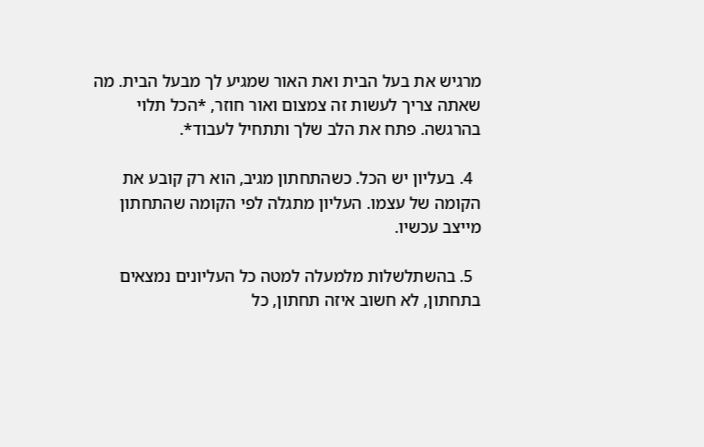מרגיש את בעל הבית ואת האור שמגיע לך מבעל הבית. מה שאתה צריך לעשות זה צמצום ואור חוזר, *הכל תלוי בהרגשה. פתח את הלב שלך ותתחיל לעבוד*.

  4. בעליון יש הכל. כשהתחתון מגיב, הוא רק קובע את הקומה של עצמו. העליון מתגלה לפי הקומה שהתחתון מייצב עכשיו.

  5. בהשתלשלות מלמעלה למטה כל העליונים נמצאים בתחתון, לא חשוב איזה תחתון, כל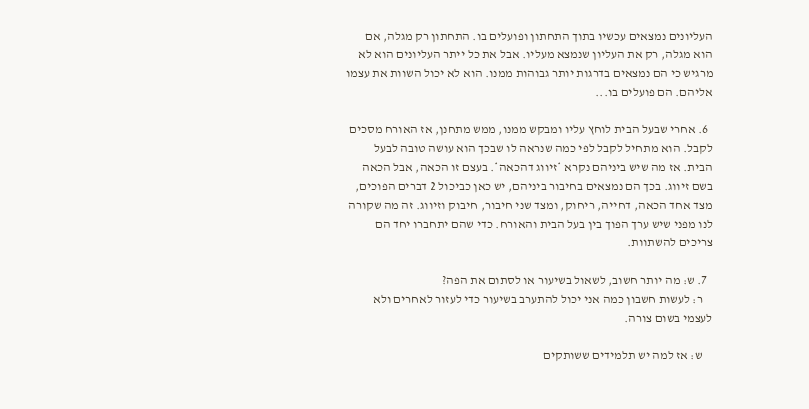העליונים נמצאים עכשיו בתוך התחתון ופועלים בו. התחתון רק מגלה, אם הוא מגלה, רק את העליון שנמצא מעליו. אבל את כל ייתר העליונים הוא לא מרגיש כי הם נמצאים בדרגות יותר גבוהות ממנו. הוא לא יכול השוות את עצמו אליהם. הם פועלים בו...

  6. אחרי שבעל הבית לוחץ עליו ומבקש ממנו, ממש מתחנן, אז האורח מסכים לקבל. הוא מתחיל לקבל לפי כמה שנראה לו שבכך הוא עושה טובה לבעל הבית. אז מה שיש ביניהם נקרא *זיווג דהכאה*. בעצם זו הכאה, אבל הכאה בשם זיווג. בכך הם נמצאים בחיבור ביניהם, יש כאן כביכול 2 דברים הפוכים, מצד אחד הכאה, דחייה, ריחוק, ומצד שני חיבור, חיבוק וזיווג. זה מה שקורה לנו מפני שיש ערך הפוך בין בעל הבית והאורח. כדי שהם יתחברו יחד הם צריכים להשתוות.

  7. ש: מה יותר חשוב, לשאול בשיעור או לסתום את הפה?
    ר: לעשות חשבון כמה אני יכול להתערב בשיעור כדי לעזור לאחרים ולא לעצמי בשום צורה.

    ש: אז למה יש תלמידים ששותקים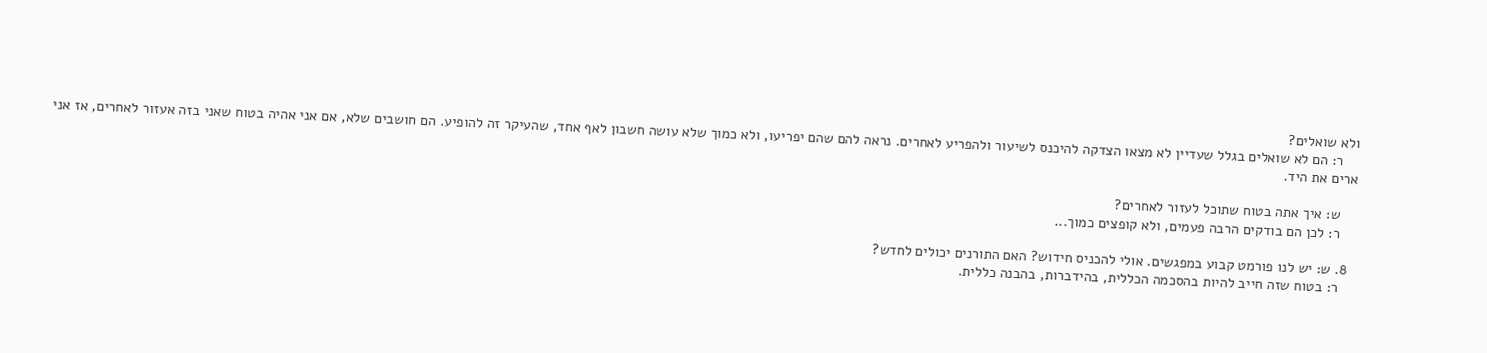ולא שואלים?
    ר: הם לא שואלים בגלל שעדיין לא מצאו הצדקה להיכנס לשיעור ולהפריע לאחרים. נראה להם שהם יפריעו, ולא כמוך שלא עושה חשבון לאף אחד, שהעיקר זה להופיע. הם חושבים שלא, אם אני אהיה בטוח שאני בזה אעזור לאחרים, אז אני ארים את היד.

    ש: איך אתה בטוח שתוכל לעזור לאחרים?
    ר: לכן הם בודקים הרבה פעמים, ולא קופצים כמוך...

  8. ש: יש לנו פורמט קבוע במפגשים. אולי להכניס חידוש? האם התורנים יכולים לחדש?
    ר: בטוח שזה חייב להיות בהסכמה הכללית, בהידברות, בהבנה כללית.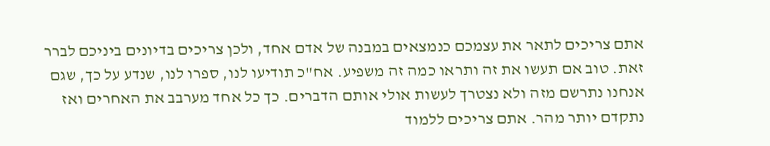אתם צריכים לתאר את עצמכם כנמצאים במבנה של אדם אחד, ולכן צריכים בדיונים ביניכם לברר זאת. טוב אם תעשו את זה ותראו כמה זה משפיע. אח"כ תודיעו לנו, ספרו לנו, שנדע על כך, שגם אנחנו נתרשם מזה ולא נצטרך לעשות אולי אותם הדברים. כך כל אחד מערבב את האחרים ואז נתקדם יותר מהר. אתם צריכים ללמוד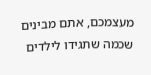מעצמכם, אתם מבינים שכמה שתגידו לילדים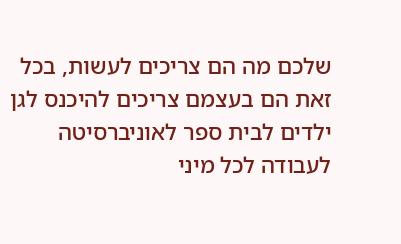שלכם מה הם צריכים לעשות, בכל זאת הם בעצמם צריכים להיכנס לגן ילדים לבית ספר לאוניברסיטה לעבודה לכל מיני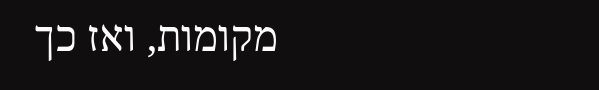מקומות, ואז כך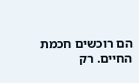הם רוכשים חכמת החיים. רק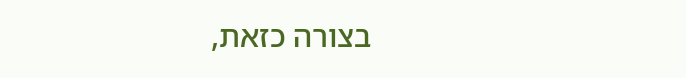בצורה כזאת,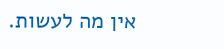אין מה לעשות.